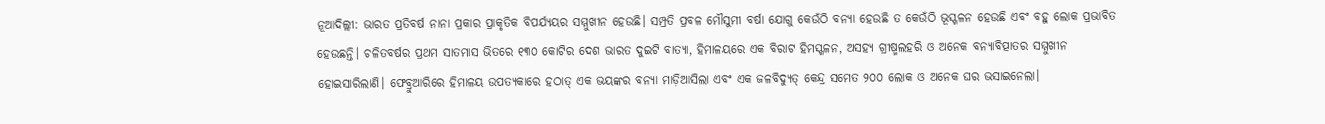ନୂଆଦିଲ୍ଲୀ: ଭାରତ ପ୍ରତିବର୍ଷ ନାନା ପ୍ରକାର ପ୍ରାକୃତିକ ବିପର୍ଯ୍ୟୟର ସମ୍ମୁଖୀନ ହେଉଛି। ସମ୍ପ୍ରତି ପ୍ରବଳ ମୌସୁମୀ ବର୍ଷା ଯୋଗୁ କେଉଁଠି ବନ୍ୟା ହେଉଛି ତ କେଉଁଠି ଭୂସ୍ଖଳନ ହେଉଛି ଏବଂ ବହୁ ଲୋକ ପ୍ରଭାବିତ ହେଉଛନ୍ତି। ଚଳିତବର୍ଷର ପ୍ରଥମ ସାତମାସ ଭିତରେ ୧୩୦ କୋଟିର ଦେଶ ଭାରତ ଦୁଇଟି ବାତ୍ୟା, ହିମାଳୟରେ ଏକ ବିରାଟ ହିମସ୍ଖଳନ, ଅସହ୍ୟ ଗ୍ରୀଷ୍ମଲହରି ଓ ଅନେକ ବନ୍ୟାବିତ୍ପାତର ସମ୍ମୁଖୀନ ହୋଇସାରିଲାଣି। ଫେବ୍ରୁଆରିରେ ହିମାଳୟ ଉପତ୍ୟକାରେ ହଠାତ୍ ଏକ ଭୟଙ୍କର ବନ୍ୟା ମାଡ଼ିଆସିଲା ଏବଂ ଏକ ଜଳବିଦ୍ୟୁତ୍ କେନ୍ଦ୍ର ସମେତ ୨୦୦ ଲୋକ ଓ ଅନେକ ଘର ଭସାଇନେଲା।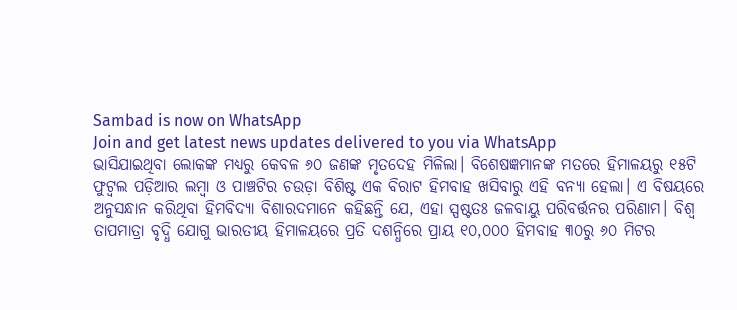Sambad is now on WhatsApp
Join and get latest news updates delivered to you via WhatsApp
ଭାସିଯାଇଥିବା ଲୋକଙ୍କ ମଧ୍ୟରୁ କେବଳ ୬୦ ଜଣଙ୍କ ମୃତଦେହ ମିଳିଲା। ବିଶେଷଜ୍ଞମାନଙ୍କ ମତରେ ହିମାଳୟରୁ ୧୫ଟି ଫୁଟ୍ବଲ ପଡ଼ିଆର ଲମ୍ବା ଓ ପାଞ୍ଚଟିର ଚଉଡ଼ା ବିଶିଷ୍ଟ ଏକ ବିରାଟ ହିମବାହ ଖସିବାରୁ ଏହି ବନ୍ୟା ହେଲା। ଏ ବିଷୟରେ ଅନୁସନ୍ଧାନ କରିଥିବା ହିମବିଦ୍ୟା ବିଶାରଦମାନେ କହିଛନ୍ତି ଯେ, ଏହା ସ୍ପଷ୍ଟତଃ ଜଳବାୟୁ ପରିବର୍ତ୍ତନର ପରିଣାମ। ବିଶ୍ବ ତାପମାତ୍ରା ବୃଦ୍ଧି ଯୋଗୁ ଭାରତୀୟ ହିମାଳୟରେ ପ୍ରତି ଦଶନ୍ଧିରେ ପ୍ରାୟ ୧୦,୦୦୦ ହିମବାହ ୩୦ରୁ ୬୦ ମିଟର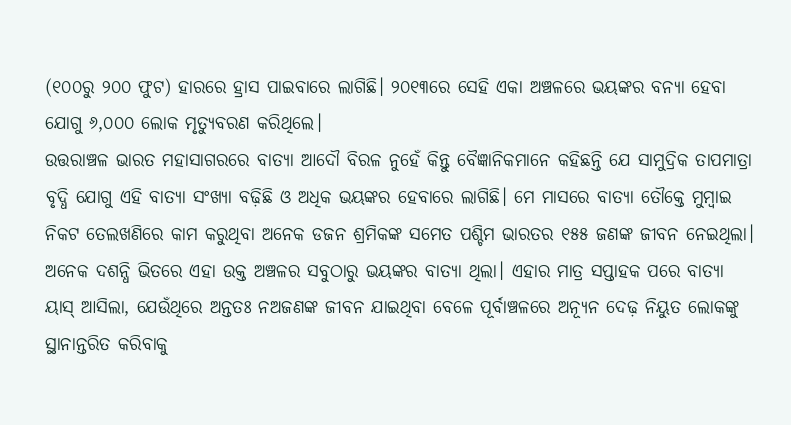(୧୦୦ରୁ ୨୦୦ ଫୁଟ) ହାରରେ ହ୍ରାସ ପାଇବାରେ ଲାଗିଛି। ୨୦୧୩ରେ ସେହି ଏକା ଅଞ୍ଚଳରେ ଭୟଙ୍କର ବନ୍ୟା ହେବା ଯୋଗୁ ୬,୦୦୦ ଲୋକ ମୃତ୍ୟୁବରଣ କରିଥିଲେ।
ଉତ୍ତରାଞ୍ଚଳ ଭାରତ ମହାସାଗରରେ ବାତ୍ୟା ଆଦୌ ବିରଳ ନୁହେଁ କିନ୍ତୁ ବୈଜ୍ଞାନିକମାନେ କହିଛନ୍ତି ଯେ ସାମୁଦ୍ରିକ ତାପମାତ୍ରା ବୃଦ୍ଧି ଯୋଗୁ ଏହି ବାତ୍ୟା ସଂଖ୍ୟା ବଢ଼ିଛି ଓ ଅଧିକ ଭୟଙ୍କର ହେବାରେ ଲାଗିଛି। ମେ ମାସରେ ବାତ୍ୟା ତୌକ୍ତେ ମୁମ୍ବାଇ ନିକଟ ତେଲଖଣିରେ କାମ କରୁଥିବା ଅନେକ ଡଜନ ଶ୍ରମିକଙ୍କ ସମେତ ପଶ୍ଚିମ ଭାରତର ୧୫୫ ଜଣଙ୍କ ଜୀବନ ନେଇଥିଲା। ଅନେକ ଦଶନ୍ଧି ଭିତରେ ଏହା ଉକ୍ତ ଅଞ୍ଚଳର ସବୁଠାରୁ ଭୟଙ୍କର ବାତ୍ୟା ଥିଲା। ଏହାର ମାତ୍ର ସପ୍ତାହକ ପରେ ବାତ୍ୟା ୟାସ୍ ଆସିଲା, ଯେଉଁଥିରେ ଅନ୍ତତଃ ନଅଜଣଙ୍କ ଜୀବନ ଯାଇଥିବା ବେଳେ ପୂର୍ବାଞ୍ଚଳରେ ଅନ୍ୟୂନ ଦେଢ଼ ନିୟୁତ ଲୋକଙ୍କୁ ସ୍ଥାନାନ୍ତରିତ କରିବାକୁ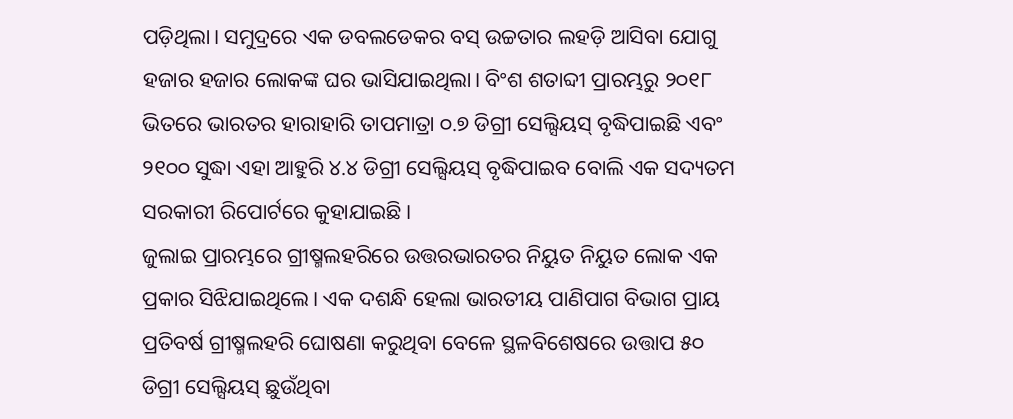ପଡ଼ିଥିଲା। ସମୁଦ୍ରରେ ଏକ ଡବଲଡେକର ବସ୍ ଉଚ୍ଚତାର ଲହଡ଼ି ଆସିବା ଯୋଗୁ ହଜାର ହଜାର ଲୋକଙ୍କ ଘର ଭାସିଯାଇଥିଲା। ବିଂଶ ଶତାବ୍ଦୀ ପ୍ରାରମ୍ଭରୁ ୨୦୧୮ ଭିତରେ ଭାରତର ହାରାହାରି ତାପମାତ୍ରା ୦.୭ ଡିଗ୍ରୀ ସେଲ୍ସିୟସ୍ ବୃଦ୍ଧିପାଇଛି ଏବଂ ୨୧୦୦ ସୁଦ୍ଧା ଏହା ଆହୁରି ୪.୪ ଡିଗ୍ରୀ ସେଲ୍ସିୟସ୍ ବୃଦ୍ଧିପାଇବ ବୋଲି ଏକ ସଦ୍ୟତମ ସରକାରୀ ରିପୋର୍ଟରେ କୁହାଯାଇଛି।
ଜୁଲାଇ ପ୍ରାରମ୍ଭରେ ଗ୍ରୀଷ୍ମଲହରିରେ ଉତ୍ତରଭାରତର ନିୟୁତ ନିୟୁତ ଲୋକ ଏକ ପ୍ରକାର ସିଝିଯାଇଥିଲେ। ଏକ ଦଶନ୍ଧି ହେଲା ଭାରତୀୟ ପାଣିପାଗ ବିଭାଗ ପ୍ରାୟ ପ୍ରତିବର୍ଷ ଗ୍ରୀଷ୍ମଲହରି ଘୋଷଣା କରୁଥିବା ବେଳେ ସ୍ଥଳବିଶେଷରେ ଉତ୍ତାପ ୫୦ ଡିଗ୍ରୀ ସେଲ୍ସିୟସ୍ ଛୁଉଁଥିବା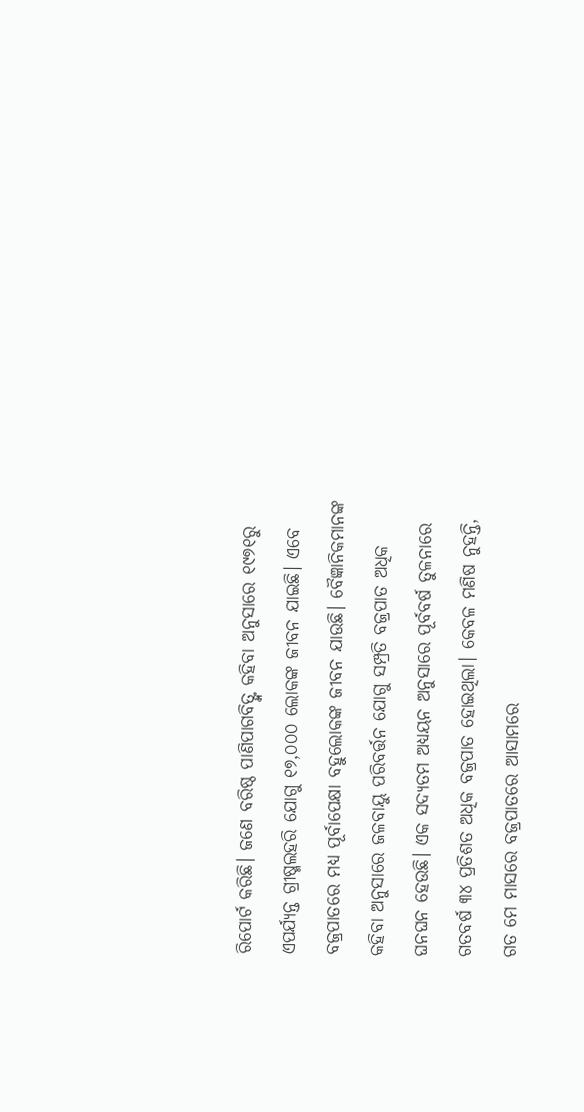ରିପୋର୍ଟ କରିଛି। ଜଣେ ବରିଷ୍ଠ ପାଣିପାଗବିତ୍ଙ୍କ କହିବା ଅନୁସାରେ ୧୯୭୧ରୁ ଏପର୍ଯ୍ୟନ୍ତ ଗ୍ରୀଷ୍ମଲହରି ଯୋଗୁ ୧୭,୦୦୦ ଲୋକଙ୍କ ଜୀବନ ଯାଇଛି। ଏବେ ବଜ୍ରପାତରେ ମଧ୍ୟ ପୂର୍ବାପେକ୍ଷା ବହୁଲୋକଙ୍କ ଜୀବନ ଯାଉଛି। ବୈଜ୍ଞାନିକମାନଙ୍କ କହିବା ଅନୁସାରେ ଜଳବାୟୁ ପରିବର୍ତ୍ତନ ଯୋଗୁ ସମ୍ପ୍ରତି ବଜ୍ରପାତ ଅଧିକ ଘନଘନ ହେଉଛି। ଏକ ସଦ୍ୟତମ ଅଧ୍ୟୟନ ଅନୁସାରେ ପୂର୍ବବର୍ଷ ତୁଳନାରେ ଗତବର୍ଷ ୩୪ ପ୍ରତିଶତ ଅଧିକ ବଜ୍ରପାତ ହୋଇଥିଲା। କେବଳ ମଣିଷ ନୁହନ୍ତି, ଗତ ମେ ମାସରେ ବଜ୍ରପାତରେ ଆସାମରେ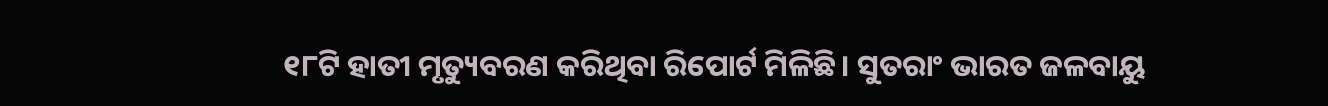୧୮ଟି ହାତୀ ମୃତ୍ୟୁବରଣ କରିଥିବା ରିପୋର୍ଟ ମିଳିଛି। ସୁତରାଂ ଭାରତ ଜଳବାୟୁ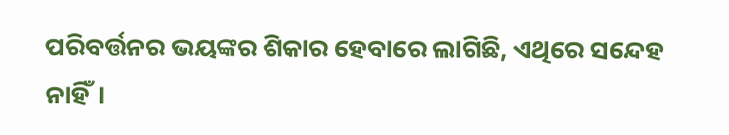ପରିବର୍ତ୍ତନର ଭୟଙ୍କର ଶିକାର ହେବାରେ ଲାଗିଛି, ଏଥିରେ ସନ୍ଦେହ ନାହିଁ।